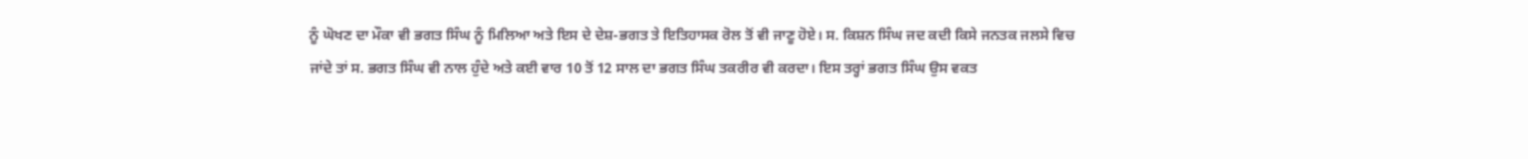ਨੂੰ ਘੋਖਣ ਦਾ ਮੌਕਾ ਵੀ ਭਗਤ ਸਿੰਘ ਨੂੰ ਮਿਲਿਆ ਅਤੇ ਇਸ ਦੇ ਦੇਸ਼-ਭਗਤ ਤੇ ਇਤਿਹਾਸਕ ਰੋਲ ਤੋਂ ਵੀ ਜਾਣੂ ਹੋਏ। ਸ. ਕਿਸ਼ਨ ਸਿੰਘ ਜਦ ਕਦੀ ਕਿਸੇ ਜਨਤਕ ਜਲਸੇ ਵਿਚ ਜਾਂਦੇ ਤਾਂ ਸ. ਭਗਤ ਸਿੰਘ ਵੀ ਨਾਲ ਹੁੰਦੇ ਅਤੇ ਕਈ ਵਾਰ 10 ਤੋਂ 12 ਸਾਲ ਦਾ ਭਗਤ ਸਿੰਘ ਤਕਰੀਰ ਵੀ ਕਰਦਾ। ਇਸ ਤਰ੍ਹਾਂ ਭਗਤ ਸਿੰਘ ਉਸ ਵਕਤ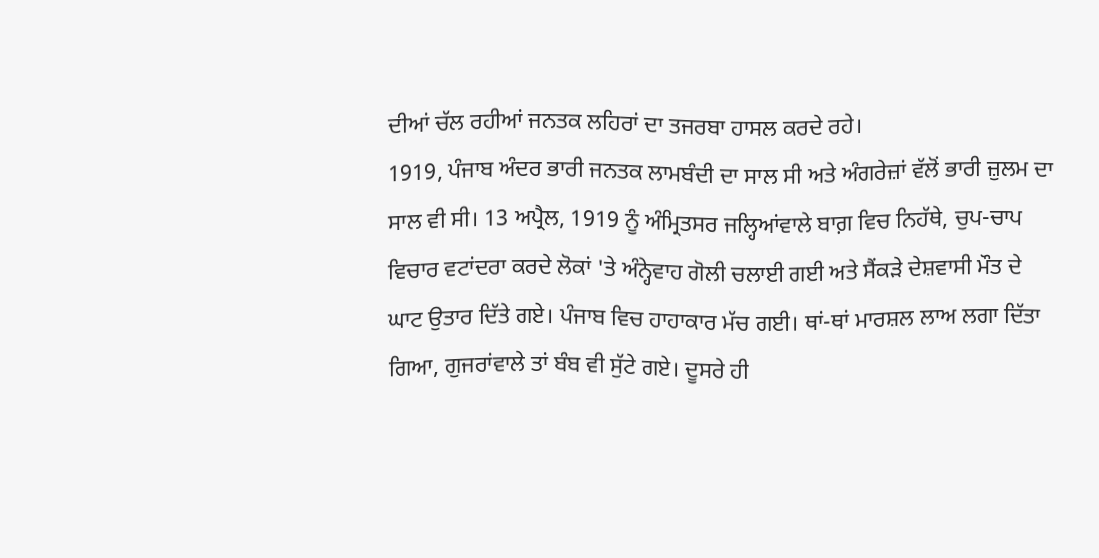ਦੀਆਂ ਚੱਲ ਰਹੀਆਂ ਜਨਤਕ ਲਹਿਰਾਂ ਦਾ ਤਜਰਬਾ ਹਾਸਲ ਕਰਦੇ ਰਹੇ।
1919, ਪੰਜਾਬ ਅੰਦਰ ਭਾਰੀ ਜਨਤਕ ਲਾਮਬੰਦੀ ਦਾ ਸਾਲ ਸੀ ਅਤੇ ਅੰਗਰੇਜ਼ਾਂ ਵੱਲੋਂ ਭਾਰੀ ਜ਼ੁਲਮ ਦਾ ਸਾਲ ਵੀ ਸੀ। 13 ਅਪ੍ਰੈਲ, 1919 ਨੂੰ ਅੰਮ੍ਰਿਤਸਰ ਜਲ੍ਹਿਆਂਵਾਲੇ ਬਾਗ਼ ਵਿਚ ਨਿਹੱਥੇ, ਚੁਪ-ਚਾਪ ਵਿਚਾਰ ਵਟਾਂਦਰਾ ਕਰਦੇ ਲੋਕਾਂ 'ਤੇ ਅੰਨ੍ਹੇਵਾਹ ਗੋਲੀ ਚਲਾਈ ਗਈ ਅਤੇ ਸੈਂਕੜੇ ਦੇਸ਼ਵਾਸੀ ਮੌਤ ਦੇ ਘਾਟ ਉਤਾਰ ਦਿੱਤੇ ਗਏ। ਪੰਜਾਬ ਵਿਚ ਹਾਹਾਕਾਰ ਮੱਚ ਗਈ। ਥਾਂ-ਥਾਂ ਮਾਰਸ਼ਲ ਲਾਅ ਲਗਾ ਦਿੱਤਾ ਗਿਆ, ਗੁਜਰਾਂਵਾਲੇ ਤਾਂ ਬੰਬ ਵੀ ਸੁੱਟੇ ਗਏ। ਦੂਸਰੇ ਹੀ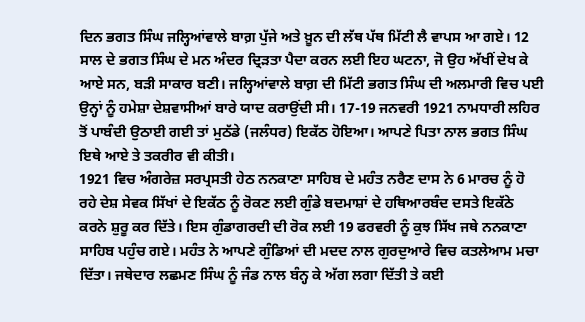ਦਿਨ ਭਗਤ ਸਿੰਘ ਜਲ੍ਹਿਆਂਵਾਲੇ ਬਾਗ਼ ਪੁੱਜੇ ਅਤੇ ਖ਼ੂਨ ਦੀ ਲੱਥ ਪੱਥ ਮਿੱਟੀ ਲੈ ਵਾਪਸ ਆ ਗਏ। 12 ਸਾਲ ਦੇ ਭਗਤ ਸਿੰਘ ਦੇ ਮਨ ਅੰਦਰ ਦ੍ਰਿੜਤਾ ਪੈਦਾ ਕਰਨ ਲਈ ਇਹ ਘਟਨਾ, ਜੋ ਉਹ ਅੱਖੀਂ ਦੇਖ ਕੇ ਆਏ ਸਨ, ਬੜੀ ਸਾਕਾਰ ਬਣੀ। ਜਲ੍ਹਿਆਂਵਾਲੇ ਬਾਗ਼ ਦੀ ਮਿੱਟੀ ਭਗਤ ਸਿੰਘ ਦੀ ਅਲਮਾਰੀ ਵਿਚ ਪਈ ਉਨ੍ਹਾਂ ਨੂੰ ਹਮੇਸ਼ਾ ਦੇਸ਼ਵਾਸੀਆਂ ਬਾਰੇ ਯਾਦ ਕਰਾਉਂਦੀ ਸੀ। 17-19 ਜਨਵਰੀ 1921 ਨਾਮਧਾਰੀ ਲਹਿਰ ਤੋਂ ਪਾਬੰਦੀ ਉਠਾਈ ਗਈ ਤਾਂ ਮੁਠੱਡੇ (ਜਲੰਧਰ) ਇਕੱਠ ਹੋਇਆ। ਆਪਣੇ ਪਿਤਾ ਨਾਲ ਭਗਤ ਸਿੰਘ ਇਥੇ ਆਏ ਤੇ ਤਕਰੀਰ ਵੀ ਕੀਤੀ।
1921 ਵਿਚ ਅੰਗਰੇਜ਼ ਸਰਪ੍ਰਸਤੀ ਹੇਠ ਨਨਕਾਣਾ ਸਾਹਿਬ ਦੇ ਮਹੰਤ ਨਰੈਣ ਦਾਸ ਨੇ 6 ਮਾਰਚ ਨੂੰ ਹੋ ਰਹੇ ਦੇਸ਼ ਸੇਵਕ ਸਿੱਖਾਂ ਦੇ ਇਕੱਠ ਨੂੰ ਰੋਕਣ ਲਈ ਗੁੰਡੇ ਬਦਮਾਸ਼ਾਂ ਦੇ ਹਥਿਆਰਬੰਦ ਦਸਤੇ ਇਕੱਠੇ ਕਰਨੇ ਸ਼ੁਰੂ ਕਰ ਦਿੱਤੇ। ਇਸ ਗੁੰਡਾਗਰਦੀ ਦੀ ਰੋਕ ਲਈ 19 ਫਰਵਰੀ ਨੂੰ ਕੁਝ ਸਿੱਖ ਜਥੇ ਨਨਕਾਣਾ ਸਾਹਿਬ ਪਹੁੰਚ ਗਏ। ਮਹੰਤ ਨੇ ਆਪਣੇ ਗੁੰਡਿਆਂ ਦੀ ਮਦਦ ਨਾਲ ਗੁਰਦੁਆਰੇ ਵਿਚ ਕਤਲੇਆਮ ਮਚਾ ਦਿੱਤਾ। ਜਥੇਦਾਰ ਲਛਮਣ ਸਿੰਘ ਨੂੰ ਜੰਡ ਨਾਲ ਬੰਨ੍ਹ ਕੇ ਅੱਗ ਲਗਾ ਦਿੱਤੀ ਤੇ ਕਈ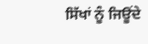ਸਿੱਖਾਂ ਨੂੰ ਜਿਊਂਦੇ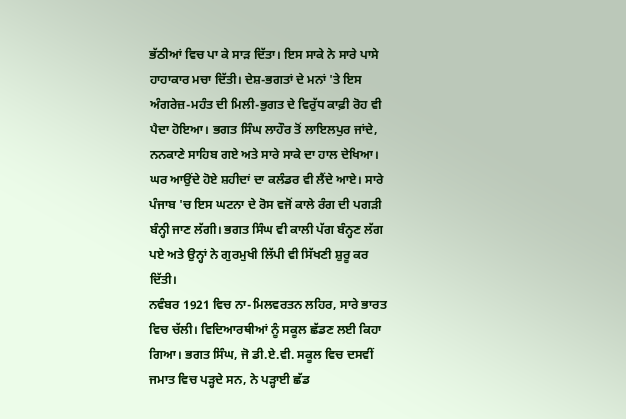ਭੱਠੀਆਂ ਵਿਚ ਪਾ ਕੇ ਸਾੜ ਦਿੱਤਾ। ਇਸ ਸਾਕੇ ਨੇ ਸਾਰੇ ਪਾਸੇ ਹਾਹਾਕਾਰ ਮਚਾ ਦਿੱਤੀ। ਦੇਸ਼-ਭਗਤਾਂ ਦੇ ਮਨਾਂ 'ਤੇ ਇਸ ਅੰਗਰੇਜ਼-ਮਹੰਤ ਦੀ ਮਿਲੀ-ਭੁਗਤ ਦੇ ਵਿਰੁੱਧ ਕਾਫ਼ੀ ਰੋਹ ਵੀ ਪੈਦਾ ਹੋਇਆ। ਭਗਤ ਸਿੰਘ ਲਾਹੌਰ ਤੋਂ ਲਾਇਲਪੁਰ ਜਾਂਦੇ, ਨਨਕਾਣੇ ਸਾਹਿਬ ਗਏ ਅਤੇ ਸਾਰੇ ਸਾਕੇ ਦਾ ਹਾਲ ਦੇਖਿਆ। ਘਰ ਆਉਂਦੇ ਹੋਏ ਸ਼ਹੀਦਾਂ ਦਾ ਕਲੰਡਰ ਵੀ ਲੈਂਦੇ ਆਏ। ਸਾਰੇ ਪੰਜਾਬ 'ਚ ਇਸ ਘਟਨਾ ਦੇ ਰੋਸ ਵਜੋਂ ਕਾਲੇ ਰੰਗ ਦੀ ਪਗੜੀ ਬੰਨ੍ਹੀ ਜਾਣ ਲੱਗੀ। ਭਗਤ ਸਿੰਘ ਵੀ ਕਾਲੀ ਪੱਗ ਬੰਨ੍ਹਣ ਲੱਗ ਪਏ ਅਤੇ ਉਨ੍ਹਾਂ ਨੇ ਗੁਰਮੁਖੀ ਲਿੱਪੀ ਵੀ ਸਿੱਖਣੀ ਸ਼ੁਰੂ ਕਰ ਦਿੱਤੀ।
ਨਵੰਬਰ 1921 ਵਿਚ ਨਾ-ਮਿਲਵਰਤਨ ਲਹਿਰ, ਸਾਰੇ ਭਾਰਤ ਵਿਚ ਚੱਲੀ। ਵਿਦਿਆਰਥੀਆਂ ਨੂੰ ਸਕੂਲ ਛੱਡਣ ਲਈ ਕਿਹਾ ਗਿਆ। ਭਗਤ ਸਿੰਘ, ਜੋ ਡੀ.ਏ.ਵੀ. ਸਕੂਲ ਵਿਚ ਦਸਵੀਂ ਜਮਾਤ ਵਿਚ ਪੜ੍ਹਦੇ ਸਨ, ਨੇ ਪੜ੍ਹਾਈ ਛੱਡ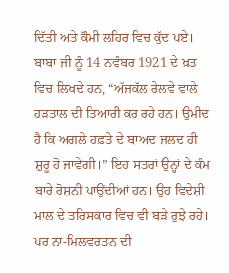ਦਿੱਤੀ ਅਤੇ ਕੌਮੀ ਲਹਿਰ ਵਿਚ ਕੁੱਦ ਪਏ। ਬਾਬਾ ਜੀ ਨੂੰ 14 ਨਵੰਬਰ 1921 ਦੇ ਖ਼ਤ ਵਿਚ ਲਿਖਦੇ ਹਨ, “ਅੱਜਕੱਲ ਰੇਲਵੇ ਵਾਲੇ ਹੜਤਾਲ ਦੀ ਤਿਆਰੀ ਕਰ ਰਹੇ ਹਨ। ਉਮੀਦ ਹੈ ਕਿ ਅਗਲੇ ਹਫ਼ਤੇ ਦੇ ਬਾਅਦ ਜਲਦ ਹੀ ਸ਼ੁਰੂ ਹੋ ਜਾਵੇਗੀ।” ਇਹ ਸਤਰਾਂ ਉਨ੍ਹਾਂ ਦੇ ਕੰਮ ਬਾਰੇ ਰੋਸ਼ਨੀ ਪਾਉਂਦੀਆਂ ਹਨ। ਉਹ ਵਿਦੇਸ਼ੀ ਮਾਲ ਦੇ ਤਰਿਸਕਾਰ ਵਿਚ ਵੀ ਬੜੇ ਰੁਝੇ ਰਹੇ। ਪਰ ਨਾ-ਮਿਲਵਰਤਨ ਦੀ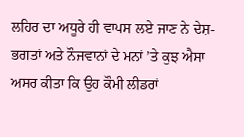ਲਹਿਰ ਦਾ ਅਧੂਰੇ ਹੀ ਵਾਪਸ ਲਏ ਜਾਣ ਨੇ ਦੇਸ਼-ਭਗਤਾਂ ਅਤੇ ਨੌਜਵਾਨਾਂ ਦੇ ਮਨਾਂ ’ਤੇ ਕੁਝ ਐਸਾ ਅਸਰ ਕੀਤਾ ਕਿ ਉਹ ਕੌਮੀ ਲੀਡਰਾਂ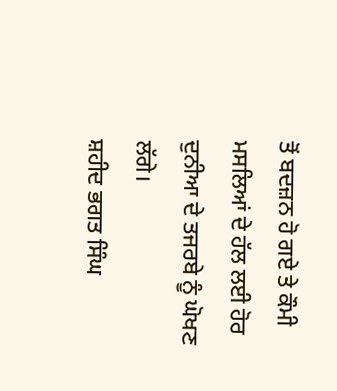ਤੋਂ ਬਦਜ਼ਨ ਹੋ ਗਏ ਤੇ ਕੌਮੀ ਮਸਲਿਆਂ ਦੇ ਹੱਲ ਲਈ ਹੋਰ ਦੁਨੀਆ ਦੇ ਤਜਰਬੇ ਨੂੰ ਘੋਖਣ ਲੱਗੇ।
ਸ਼ਹੀਦ ਭਗਤ ਸਿੰਘ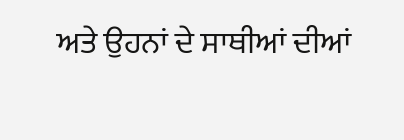ਅਤੇ ਉਹਨਾਂ ਦੇ ਸਾਥੀਆਂ ਦੀਆਂ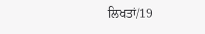ਲਿਖਤਾਂ/19